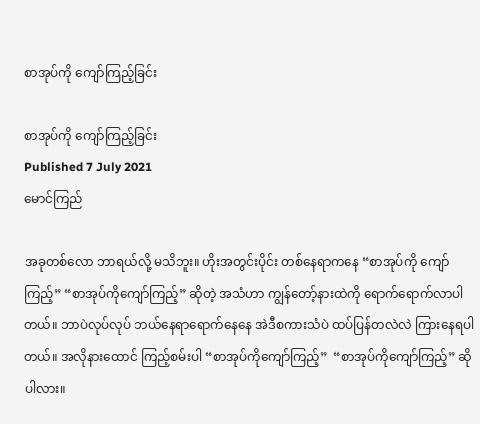စာအုပ်ကို ကျော်ကြည့်ခြင်း

စာအုပ်ကို ကျော်ကြည့်ခြင်း
Published 7 July 2021
မောင်ကြည်

အခုတစ်လော ဘာရယ်လို့ မသိဘူး။ ဟိုးအတွင်းပိုင်း တစ်နေရာကနေ “စာအုပ်ကို ကျော်ကြည့်” “စာအုပ်ကိုကျော်ကြည့်” ဆိုတဲ့ အသံဟာ ကျွန်တော့်နားထဲကို ရောက်ရောက်လာပါတယ်။ ဘာပဲလုပ်လုပ် ဘယ်နေရာရောက်နေနေ အဲဒီစကားသံပဲ ထပ်ပြန်တလဲလဲ ကြားနေရပါတယ်။ အလိုနားထောင် ကြည့်စမ်းပါ “စာအုပ်ကိုကျော်ကြည့်”  “စာအုပ်ကိုကျော်ကြည့်” ဆိုပါလား။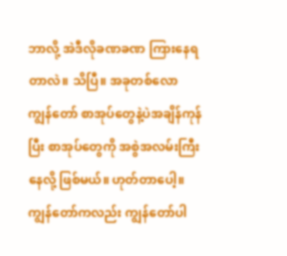ဘာလို့ အဲဒီလိုခဏခဏ ကြားနေရတာလဲ။ သိပြီ။ အခုတစ်လော ကျွန်တော် စာအုပ်တွေနဲ့ပဲအချိန်ကုန်ပြီး စာအုပ်တွေကို အစွဲအလမ်းကြီးနေလို့ ဖြစ်မယ်။ ဟုတ်တာပေါ့။ ကျွန်တော်ကလည်း ကျွန်တော်ပါ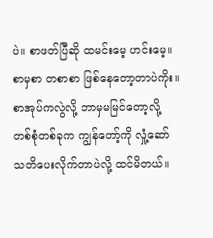ပဲ။ စာဖတ်ပြီဆို ထမင်းမေ့ ဟင်းမေ့။ စာမှစာ တစာစာ ဖြစ်နေတော့တာပဲကိုး။ စာအုပ်ကလွဲလို့ ဘာမှမမြင်တော့လို့ တစ်စုံတစ်ခုက ကျွန်တော့်ကို လှုံ့ဆော်သတိပေးလိုက်တာပဲလို့ ထင်မိတယ်။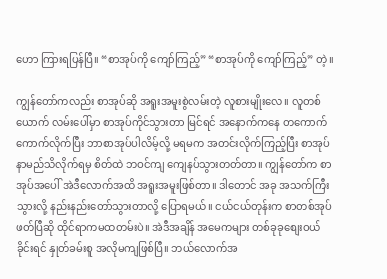ဟော ကြားရပြန်ပြီ။ “စာအုပ်ကို ကျော်ကြည့်” “စာအုပ်ကို ကျော်ကြည့်” တဲ့။

ကျွန်တော်ကလည်း စာအုပ်ဆို အရူးအမူးစွဲလမ်းတဲ့ လူစားမျိုးလေ။ လူတစ်ယောက် လမ်းပေါ်မှာ စာအုပ်ကိုင်သွားတာ မြင်ရင် အနောက်ကနေ တကောက်ကောက်လိုက်ပြီး ဘာစာအုပ်ပါလိမ့်လို့ မရမက အတင်းလိုက်ကြည့်ပြီး စာအုပ်နာမည်သိလိုက်ရမှ စိတ်ထဲ ဘဝင်ကျ ‌ကျေနပ်သွားတတ်တာ။ ကျွန်တော်က စာအုပ်အပေါ် အဲဒီလောက်အထိ အရူးအမူးဖြစ်တာ။ ဒါတောင် အခု အသက်ကြီးသွားလို့ နည်းနည်းတော်သွားတာလို့ ပြောရမယ်။ ငယ်ငယ်တုန်းက စာတစ်အုပ်ဖတ်ပြီဆို ထိုင်ရာကမထတမ်းပဲ။ အဲဒီအချိန် အမေကများ တစ်ခုခုစျေးဝယ် ခိုင်းရင် နှုတ်ခမ်းစူ အလိုမကျဖြစ်ပြီ။ ဘယ်လောက်အ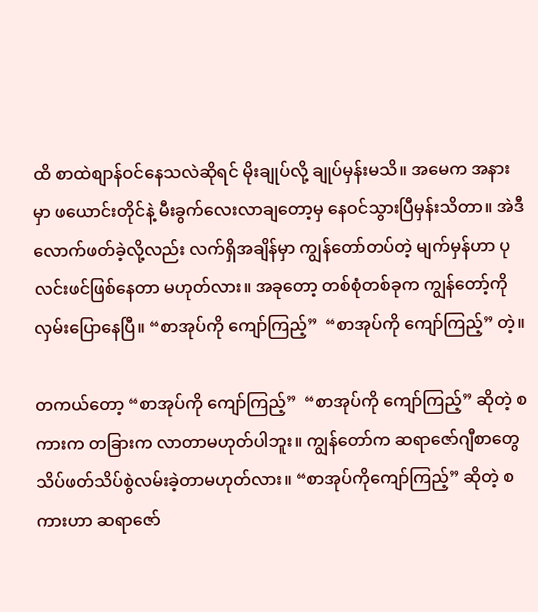ထိ စာထဲစျာန်ဝင်နေသလဲဆိုရင် မိုးချုပ်လို့ ချုပ်မှန်းမသိ။ အမေက အနားမှာ ဖယောင်းတိုင်နဲ့ မီးခွက်လေးလာချတော့မှ နေဝင်သွားပြီမှန်းသိတာ။ အဲဒီလောက်ဖတ်ခဲ့လို့လည်း လက်ရှိအချိန်မှာ ကျွန်တော်တပ်တဲ့ မျက်မှန်ဟာ ပုလင်းဖင်ဖြစ်နေတာ မဟုတ်လား။ အခုတော့ တစ်စုံတစ်ခုက ကျွန်တော့်ကို လှမ်းပြောနေပြီ။ “စာအုပ်ကို ကျော်ကြည့်”  “စာအုပ်ကို ကျော်ကြည့်” တဲ့။

တကယ်တော့ “စာအုပ်ကို ကျော်ကြည့်”  “စာအုပ်ကို ကျော်ကြည့်” ဆိုတဲ့ စကားက တခြားက လာတာမဟုတ်ပါဘူး။ ကျွန်တော်က ဆရာဇော်ဂျီစာတွေ သိပ်ဖတ်သိပ်စွဲလမ်းခဲ့တာမဟုတ်လား။ “စာအုပ်ကိုကျော်ကြည့်” ဆိုတဲ့ စကားဟာ ဆရာဇော်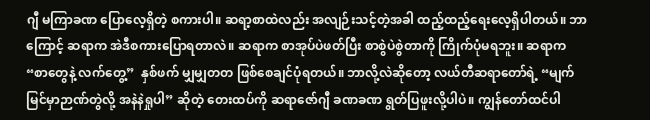ဂျီ မကြာခဏ ပြောလေ့ရှိတဲ့ စကားပါ။ ဆရာ့စာထဲလည်း အလျဉ်းသင့်တဲ့အခါ ထည့်ထည့်ရေးလေ့ရှိပါတယ်။ ဘာကြောင့် ဆရာက အဲဒီစကားပြောရတာလဲ။ ဆရာက စာအုပ်ပဲဖတ်ပြီး စာစွဲပဲစွဲတာကို ကြိုက်ပုံမရဘူး။ ဆရာက “စာတွေနဲ့ လက်တွေ့”  နှစ်ဖက် မျှမျှတတ ဖြစ်စေချင်ပုံရတယ်။ ဘာလို့လဲဆိုတော့ လယ်တီဆရာတော်ရဲ့ “မျက်မြင်မှာဉာဏ်တွဲလို့ အနဲနဲရှုပါ” ဆိုတဲ့ တေးထပ်ကို ဆရာဇော်ဂျီ ခဏခဏ ရွတ်ပြဖူးလို့ပါပဲ။ ကျွန်တော်ထင်ပါ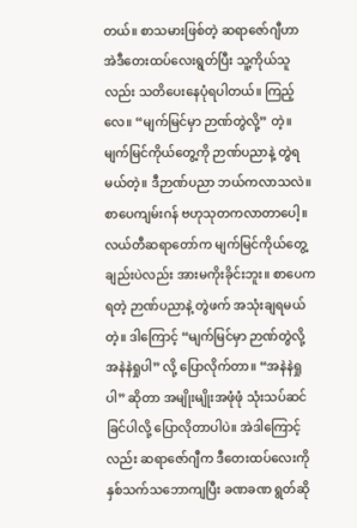တယ်။ စာသမားဖြစ်တဲ့ ဆရာဇော်ဂျီဟာ အဲဒီတေးထပ်လေးရွတ်ပြီး သူ့ကိုယ်သူလည်း သတိပေးနေပုံရပါတယ်။ ကြည့်လေ။ “မျက်မြင်မှာ ဉာဏ်တွဲလို့” တဲ့။ မျက်မြင်ကိုယ်တွေ့ကို ဉာဏ်ပညာနဲ့ တွဲရမယ်တဲ့။ ဒီဉာဏ်ပညာ ဘယ်ကလာသလဲ။ စာပေကျမ်းဂန် ဗဟုသုတကလာတာပေါ့။ လယ်တီဆရာတော်က မျက်မြင်ကိုယ်တွေ့ချည်းပဲလည်း အားမကိုးခိုင်းဘူး။ စာပေကရတဲ့ ဉာဏ်ပညာနဲ့ တွဲဖက် အသုံးချရမယ်တဲ့။ ဒါကြောင့် “မျက်မြင်မှာ ဉာဏ်တွဲလို့ အနဲနဲရှုပါ” လို့ ပြောလိုက်တာ။ “အနဲနဲရှုပါ” ဆိုတာ အမျိုးမျိုးအဖုံဖုံ သုံးသပ်ဆင်ခြင်ပါလို့ ပြောလိုတာပါပဲ။ အဲဒါကြောင့်လည်း ဆရာဇော်ဂျီက ဒီတေးထပ်လေးကို နှစ်သက်သဘောကျပြီး ခဏခဏ ရွတ်ဆို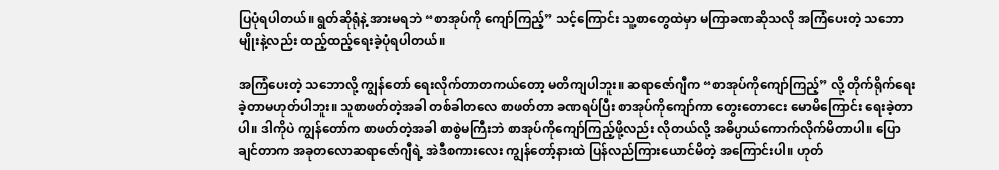ပြပုံရပါတယ်။ ရွတ်ဆိုရုံနဲ့ အားမရဘဲ “စာအုပ်ကို ကျော်ကြည့်” သင့်ကြောင်း သူ့စာတွေထဲမှာ မကြာခဏဆိုသလို အကြံပေးတဲ့ သဘောမျိုးနဲ့လည်း ထည့်ထည့်ရေးခဲ့ပုံရပါတယ်။

အကြံပေးတဲ့ သဘောလို့ ကျွန်တော် ရေးလိုက်တာတကယ်တော့ မတိကျပါဘူး။ ဆရာဇော်ဂျီက “စာအုပ်ကိုကျော်ကြည့်” လို့ တိုက်ရိုက်ရေးခဲ့တာမဟုတ်ပါဘူး။ သူစာဖတ်တဲ့အခါ တစ်ခါတလေ စာဖတ်တာ ခဏရပ်ပြီး စာအုပ်ကိုကျော်ကာ တွေးတောငေး မောမိကြောင်း ရေးခဲ့တာပါ။ ဒါကိုပဲ ကျွန်တော်က စာဖတ်တဲ့အခါ စာစွဲမကြီးဘဲ စာအုပ်ကိုကျော်ကြည့်ဖို့လည်း လိုတယ်လို့ အဓိပ္ပာယ်ကောက်လိုက်မိတာပါ။ ပြောချင်တာက အခုတလောဆရာဇော်ဂျီရဲ့ အဲဒီစကားလေး ကျွန်တော့်နားထဲ ပြန်လည်ကြားယောင်မိတဲ့ အကြောင်းပါ။ ဟုတ်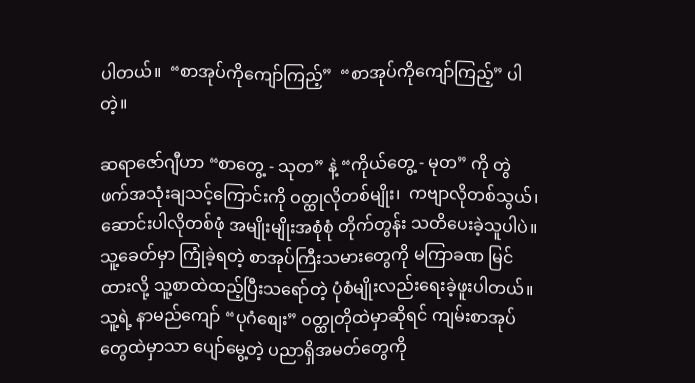ပါတယ်။  “စာအုပ်ကိုကျော်ကြည့်”  “စာအုပ်ကိုကျော်ကြည့်” ပါတဲ့။

ဆရာဇော်ဂျီဟာ “စာတွေ့ - သုတ” နဲ့ “ကိုယ်တွေ့ - မုတ” ကို တွဲဖက်အသုံးချသင့်ကြောင်းကို ဝတ္ထုလိုတစ်မျိုး၊  ကဗျာလိုတစ်သွယ်၊ ဆောင်းပါလိုတစ်ဖုံ အမျိုးမျိုးအစုံစုံ တိုက်တွန်း သတိပေးခဲ့သူပါပဲ။ သူ့ခေတ်မှာ ကြုံခဲ့ရတဲ့ စာအုပ်ကြီးသမားတွေကို မကြာခဏ မြင်ထားလို့ သူ့စာထဲထည့်ပြီးသရော်တဲ့ ပုံစံမျိုးလည်းရေးခဲ့ဖူးပါတယ်။ သူ့ရဲ့ နာမည်ကျော် “ပုဂံစျေး” ဝတ္ထုတိုထဲမှာဆိုရင် ကျမ်းစာအုပ်တွေထဲမှာသာ ပျော်မွေ့တဲ့ ပညာရှိအမတ်တွေကို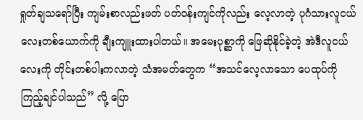ရှုတ်ချသရော်ပြီး ကျမ်းစာလည်းဖတ် ပတ်ဝန်းကျင်ကိုလည်း လေ့လာတဲ့ ပုဂံသားလူငယ်လေးတစ်ယောက်ကို ချီးကျူးထားပါတယ်။ အ‌မေးပုစ္ဆာကို ဖြေဆိုနိုင်ခဲ့တဲ့ အဲဒီလူငယ်လေးကို တိုင်းတစ်ပါးကလာတဲ့ သံအမတ်တွေက “အသင်လေ့လာသော ပေထုပ်ကို ကြည့်ချင်ပါသည်” လို့ ‌ပြော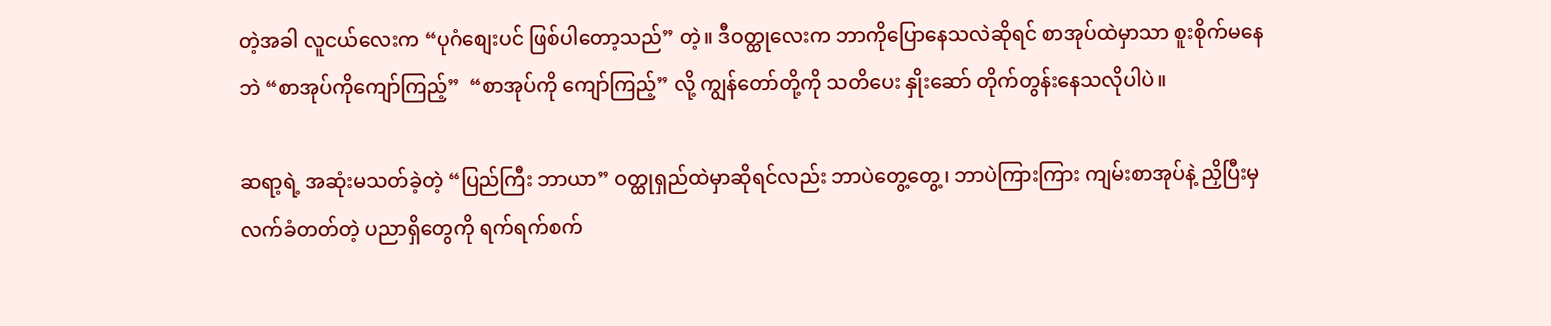တဲ့အခါ လူငယ်လေးက “ပုဂံစျေးပင် ဖြစ်ပါတော့သည်” တဲ့။ ဒီဝတ္ထုလေးက ဘာကိုပြောနေသလဲဆိုရင် စာအုပ်ထဲမှာသာ စူးစိုက်မနေဘဲ “စာအုပ်ကိုကျော်ကြည့်”  “စာအုပ်ကို ကျော်ကြည့်” လို့ ကျွန်တော်တို့ကို သတိပေး နှိုးဆော် တိုက်တွန်းနေသလိုပါပဲ။

ဆရာ့ရဲ့ အဆုံးမသတ်ခဲ့တဲ့ “ပြည်ကြီး ဘာယာ” ဝတ္ထုရှည်ထဲမှာဆိုရင်လည်း ဘာပဲတွေ့တွေ့၊ ဘာပဲကြားကြား ကျမ်းစာအုပ်နဲ့ ညှိပြီးမှ လက်ခံတတ်တဲ့ ပညာရှိတွေကို ရက်ရက်စက်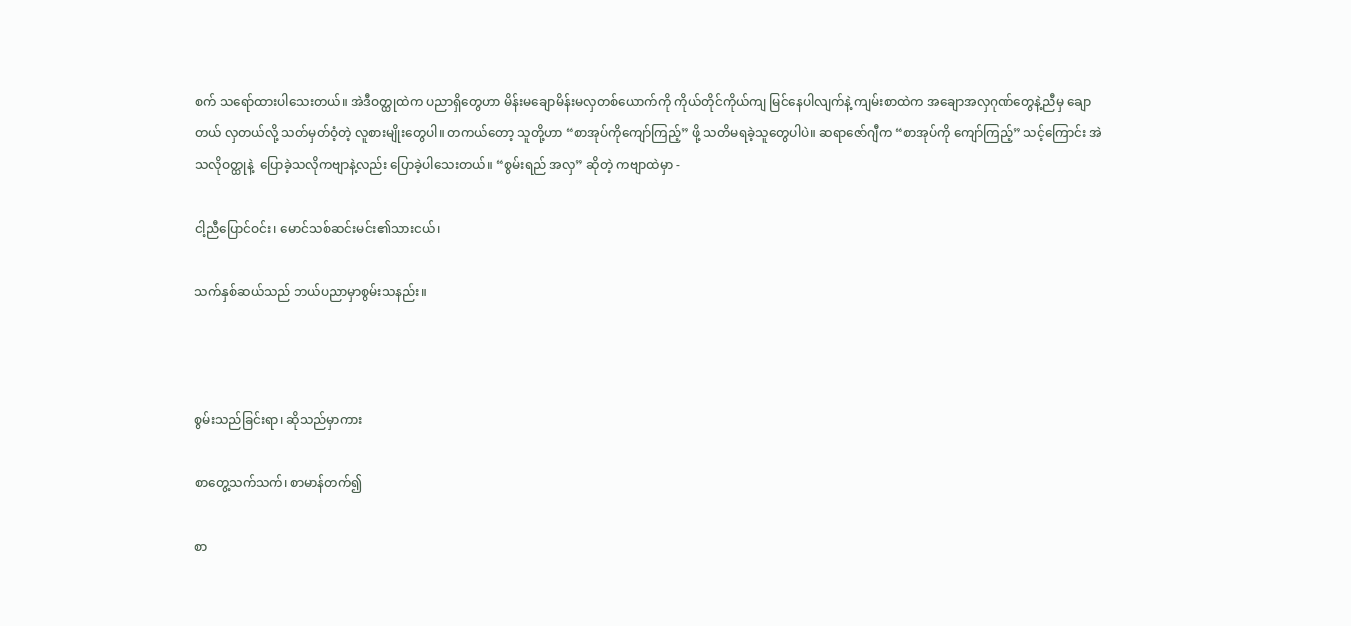စက် သရော်ထားပါသေးတယ်။ အဲဒီဝတ္ထုထဲက ပညာရှိတွေဟာ မိန်းမချောမိန်းမလှတစ်ယောက်ကို ကိုယ်တိုင်ကိုယ်ကျ မြင်နေပါလျက်နဲ့ ကျမ်းစာထဲက အချောအလှဂုဏ်တွေနဲ့ညီမှ ချောတယ် လှတယ်လို့ သတ်မှတ်ဝံ့တဲ့ လူစားမျိုးတွေပါ။ တကယ်တော့ သူတို့ဟာ “စာအုပ်ကိုကျော်ကြည့်” ဖို့ သတိမရခဲ့သူတွေပါပဲ။ ဆရာ‌ဇော်ဂျီက “စာအုပ်ကို ကျော်ကြည့်” သင့်ကြောင်း အဲသလိုဝတ္ထုနဲ့  ပြောခဲ့သလိုကဗျာနဲ့လည်း ပြောခဲ့ပါသေးတယ်။ “စွမ်းရည် အလှ” ဆိုတဲ့ ကဗျာထဲမှာ -

ငါ့ညီပြောင်ဝင်း၊ မောင်သစ်ဆင်းမင်း၏သားငယ်၊

သက်နှစ်ဆယ်သည် ဘယ်ပညာမှာစွမ်းသနည်း။



စွမ်းသည်ခြင်းရာ၊ ဆိုသည်မှာကား

စာတွေ့သက်သက်၊ စာမာန်တက်၍

စာ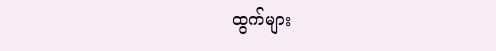ထွက်များ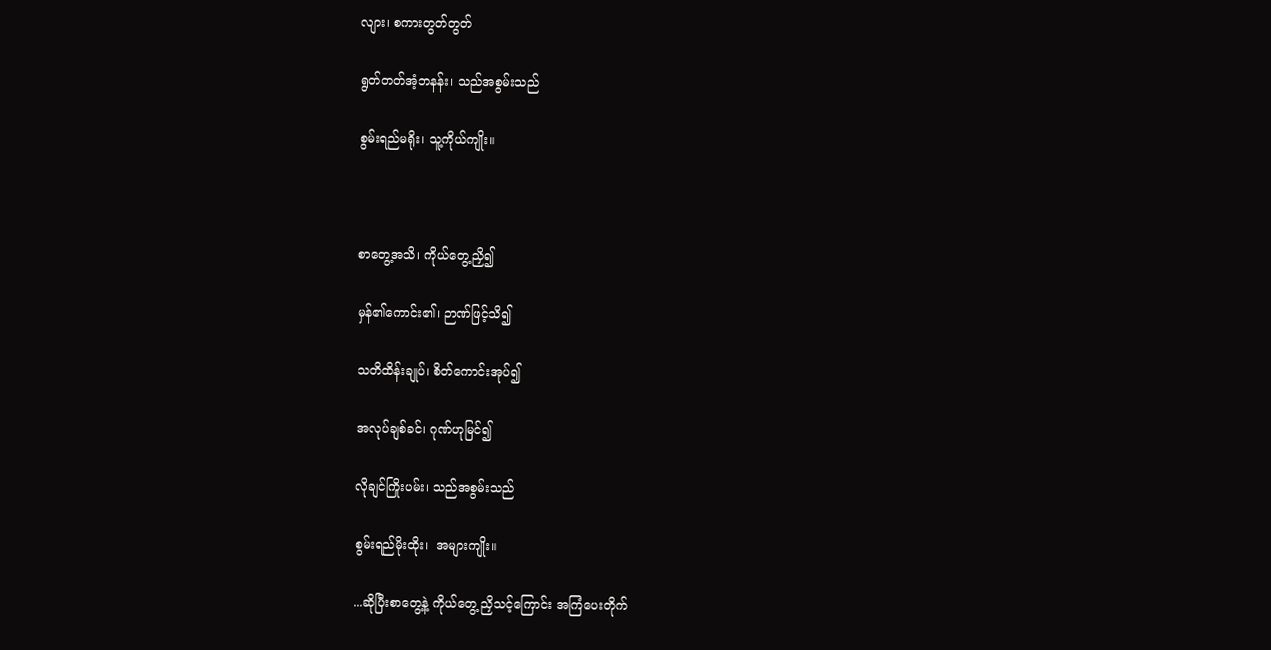လျား၊ စကားတွတ်တွတ်

ရွတ်တတ်အံ့ဘနန်း၊ သည်အစွမ်းသည်

စွမ်းရည်မရိုး၊ သူ့ကိုယ်ကျိုး။



စာတွေ့အသိ၊ ကိုယ်တွေ့ညှိ၍

မှန်၏ကောင်း၏၊ ဉာဏ်ဖြင့်သိ၍

သတိထိန်းချုပ်၊ စိတ်ကောင်းအုပ်၍

အလုပ်ချစ်ခင်၊ ဂုဏ်ဟုမြင်၍

လိုချင်ကြိုးပမ်း၊ သည်အစွမ်းသည်

စွမ်းရည်မိုးထိုး၊  အများကျိုး။

...ဆိုပြီးစာတွေ့နဲ့ ကိုယ်တွေ့ ညှိသင့်ကြောင်း အကြံပေးတိုက်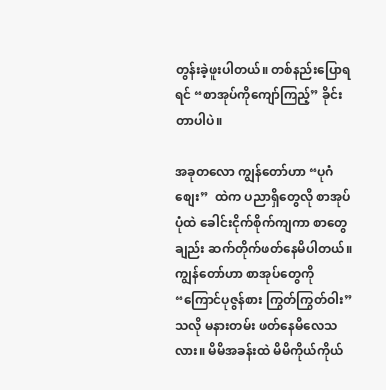တွန်းခဲ့ဖူးပါတယ်။ တစ်နည်းပြောရရင် “စာအုပ်ကိုကျော်ကြည့်” ခိုင်းတာပါပဲ။

အခုတလော ကျွန်တော်ဟာ “ပုဂံစျေး”  ထဲက ပညာရှိတွေလို စာအုပ်ပုံထဲ ခေါင်းငိုက်စိုက်ကျကာ စာတွေချည်း ဆက်တိုက်ဖတ်နေမိပါတယ်။ ကျွန်တော်ဟာ စာအုပ်တွေကို  “ကြောင်ပုဇွန်စား ကြွတ်ကြွတ်ဝါး” သလို မနားတမ်း ဖတ်နေမိလေသလား။ မိမိအခန်းထဲ မိမိကိုယ်ကိုယ်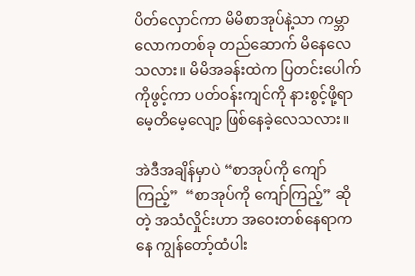ပိတ်လှောင်ကာ မိမိစာအုပ်နဲ့သာ ကမ္ဘာလောကတစ်ခု တည်ဆောက် မိနေလေသလား။ မိမိအခန်းထဲက ပြတင်းပေါက်ကိုဖွင့်ကာ ပတ်ဝန်းကျင်ကို နားစွင့်ဖို့ရာ မေ့တိမေ့လျော့ ဖြစ်နေခဲ့လေသလား။

အဲဒီအချိန်မှာပဲ “စာအုပ်ကို ကျော်ကြည့်”  “စာအုပ်ကို ကျော်ကြည့်” ဆိုတဲ့ အသံလှိုင်းဟာ အဝေးတစ်နေရာကနေ ကျွန်တော့်ထံပါး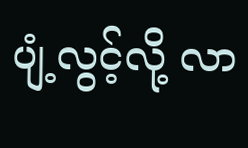ပျံ့လွင့်လို့ လာ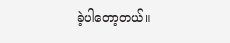ခဲ့ပါတော့တယ်။